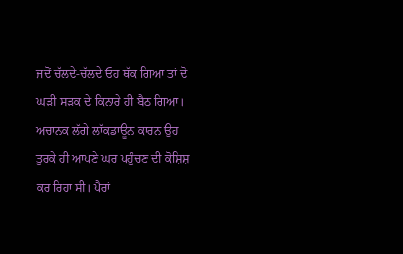ਜਦੋਂ ਚੱਲਦੇ-ਚੱਲਦੇ ਓਹ ਥੱਕ ਗਿਆ ਤਾਂ ਦੋ ਘੜੀ ਸੜਕ ਦੇ ਕਿਨਾਰੇ ਹੀ ਬੈਠ ਗਿਆ। ਅਚਾਨਕ ਲੱਗੇ ਲਾੱਕਡਾਊਨ ਕਾਰਨ ਉਹ ਤੁਰਕੇ ਹੀ ਆਪਣੇ ਘਰ ਪਹੁੰਚਣ ਦੀ ਕੋਸ਼ਿਸ਼ ਕਰ ਰਿਹਾ ਸੀ। ਪੈਰਾਂ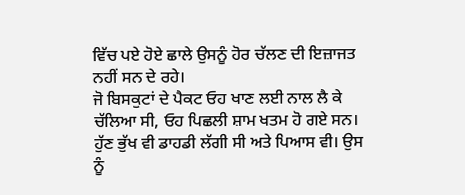ਵਿੱਚ ਪਏ ਹੋਏ ਛਾਲੇ ਉਸਨੂੰ ਹੋਰ ਚੱਲਣ ਦੀ ਇਜ਼ਾਜਤ ਨਹੀਂ ਸਨ ਦੇ ਰਹੇ।
ਜੋ ਬਿਸਕੁਟਾਂ ਦੇ ਪੈਕਟ ਓਹ ਖਾਣ ਲਈ ਨਾਲ ਲੈ ਕੇ ਚੱਲਿਆ ਸੀ, ਓਹ ਪਿਛਲੀ ਸ਼ਾਮ ਖਤਮ ਹੋ ਗਏ ਸਨ। ਹੁੱਣ ਭੁੱਖ ਵੀ ਡਾਹਡੀ ਲੱਗੀ ਸੀ ਅਤੇ ਪਿਆਸ ਵੀ। ਉਸ ਨੂੰ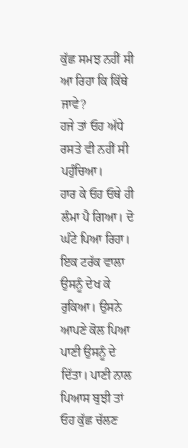ਕੁੱਛ ਸਮਝ ਨਹੀਂ ਸੀ ਆ ਰਿਹਾ ਕਿ ਕਿੱਥੇ ਜਾਵੇ?
ਹਜੇ ਤਾਂ ਓਹ ਅੱਧੇ ਰਸਤੇ ਵੀ ਨਹੀਂ ਸੀ ਪਹੁੰਚਿਆ।
ਹਾਰ ਕੇ ਓਹ ਓਥੇ ਹੀ ਲੰਮਾ ਪੈ ਗਿਆ। ਦੋ ਘੰਟੇ ਪਿਆ ਰਿਹਾ। ਇਕ ਟਰੱਕ ਵਾਲਾ ਉਸਨੂੰ ਦੇਖ ਕੇ ਰੁਕਿਆ। ਉਸਨੇ ਆਪਣੇ ਕੋਲ ਪਿਆ ਪਾਣੀ ਉਸਨੂੰ ਦੇ ਦਿੱਤਾ। ਪਾਣੀ ਨਾਲ ਪਿਆਸ ਬੁਝੀ ਤਾਂ ਓਹ ਕੁੱਛ ਚੱਲਣ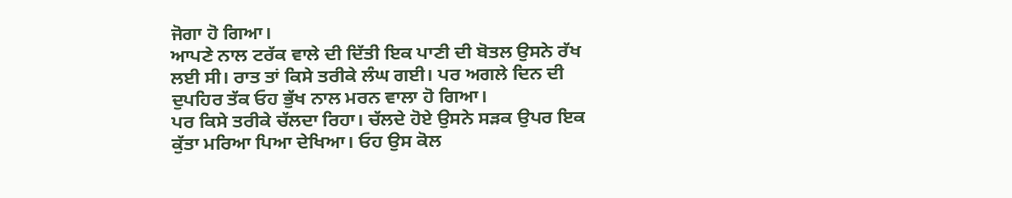ਜੋਗਾ ਹੋ ਗਿਆ।
ਆਪਣੇ ਨਾਲ ਟਰੱਕ ਵਾਲੇ ਦੀ ਦਿੱਤੀ ਇਕ ਪਾਣੀ ਦੀ ਬੋਤਲ ਉਸਨੇ ਰੱਖ ਲਈ ਸੀ। ਰਾਤ ਤਾਂ ਕਿਸੇ ਤਰੀਕੇ ਲੰਘ ਗਈ। ਪਰ ਅਗਲੇ ਦਿਨ ਦੀ ਦੁਪਹਿਰ ਤੱਕ ਓਹ ਭੁੱਖ ਨਾਲ ਮਰਨ ਵਾਲਾ ਹੋ ਗਿਆ।
ਪਰ ਕਿਸੇ ਤਰੀਕੇ ਚੱਲਦਾ ਰਿਹਾ। ਚੱਲਦੇ ਹੋਏ ਉਸਨੇ ਸੜਕ ਉਪਰ ਇਕ ਕੁੱਤਾ ਮਰਿਆ ਪਿਆ ਦੇਖਿਆ। ਓਹ ਉਸ ਕੋਲ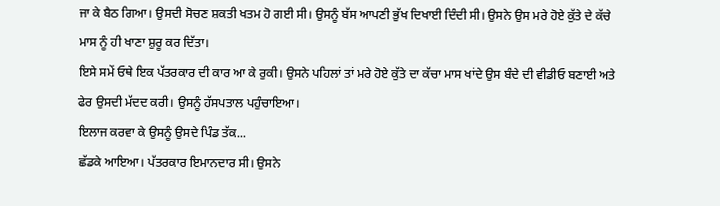ਜਾ ਕੇ ਬੈਠ ਗਿਆ। ਉਸਦੀ ਸੋਚਣ ਸ਼ਕਤੀ ਖਤਮ ਹੋ ਗਈ ਸੀ। ਉਸਨੂੰ ਬੱਸ ਆਪਣੀ ਭੁੱਖ ਦਿਖਾਈ ਦਿੰਦੀ ਸੀ। ਉਸਨੇ ਉਸ ਮਰੇ ਹੋਏ ਕੁੱਤੇ ਦੇ ਕੱਚੇ ਮਾਸ ਨੂੰ ਹੀ ਖਾਣਾ ਸ਼ੁਰੂ ਕਰ ਦਿੱਤਾ।
ਇਸੇ ਸਮੇਂ ਓਥੇ ਇਕ ਪੱਤਰਕਾਰ ਦੀ ਕਾਰ ਆ ਕੇ ਰੁਕੀ। ਉਸਨੇ ਪਹਿਲਾਂ ਤਾਂ ਮਰੇ ਹੋਏ ਕੁੱਤੇ ਦਾ ਕੱਚਾ ਮਾਸ ਖਾਂਦੇ ਉਸ ਬੰਦੇ ਦੀ ਵੀਡੀਓ ਬਣਾਈ ਅਤੇ ਫੇਰ ਉਸਦੀ ਮੱਦਦ ਕਰੀ। ਉਸਨੂੰ ਹੱਸਪਤਾਲ ਪਹੁੰਚਾਇਆ।
ਇਲਾਜ ਕਰਵਾ ਕੇ ਉਸਨੂੰ ਉਸਦੇ ਪਿੰਡ ਤੱਕ...
ਛੱਡਕੇ ਆਇਆ। ਪੱਤਰਕਾਰ ਇਮਾਨਦਾਰ ਸੀ। ਉਸਨੇ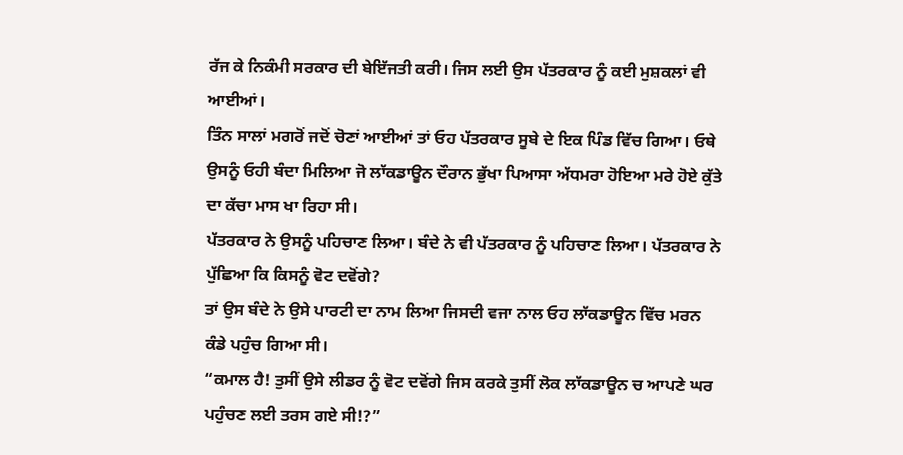ਰੱਜ ਕੇ ਨਿਕੰਮੀ ਸਰਕਾਰ ਦੀ ਬੇਇੱਜਤੀ ਕਰੀ। ਜਿਸ ਲਈ ਉਸ ਪੱਤਰਕਾਰ ਨੂੰ ਕਈ ਮੁਸ਼ਕਲਾਂ ਵੀ ਆਈਆਂ।
ਤਿੰਨ ਸਾਲਾਂ ਮਗਰੋਂ ਜਦੋਂ ਚੋਣਾਂ ਆਈਆਂ ਤਾਂ ਓਹ ਪੱਤਰਕਾਰ ਸੂਬੇ ਦੇ ਇਕ ਪਿੰਡ ਵਿੱਚ ਗਿਆ। ਓਥੇ ਉਸਨੂੰ ਓਹੀ ਬੰਦਾ ਮਿਲਿਆ ਜੋ ਲਾੱਕਡਾਊਨ ਦੌਰਾਨ ਭੁੱਖਾ ਪਿਆਸਾ ਅੱਧਮਰਾ ਹੋਇਆ ਮਰੇ ਹੋਏ ਕੁੱਤੇ ਦਾ ਕੱਚਾ ਮਾਸ ਖਾ ਰਿਹਾ ਸੀ।
ਪੱਤਰਕਾਰ ਨੇ ਉਸਨੂੰ ਪਹਿਚਾਣ ਲਿਆ। ਬੰਦੇ ਨੇ ਵੀ ਪੱਤਰਕਾਰ ਨੂੰ ਪਹਿਚਾਣ ਲਿਆ। ਪੱਤਰਕਾਰ ਨੇ ਪੁੱਛਿਆ ਕਿ ਕਿਸਨੂੰ ਵੋਟ ਦਵੋਂਗੇ?
ਤਾਂ ਉਸ ਬੰਦੇ ਨੇ ਉਸੇ ਪਾਰਟੀ ਦਾ ਨਾਮ ਲਿਆ ਜਿਸਦੀ ਵਜਾ ਨਾਲ ਓਹ ਲਾੱਕਡਾਊਨ ਵਿੱਚ ਮਰਨ ਕੰਡੇ ਪਹੁੰਚ ਗਿਆ ਸੀ।
“ਕਮਾਲ ਹੈ! ਤੁਸੀਂ ਉਸੇ ਲੀਡਰ ਨੂੰ ਵੋਟ ਦਵੋਂਗੇ ਜਿਸ ਕਰਕੇ ਤੁਸੀਂ ਲੋਕ ਲਾੱਕਡਾਊਨ ਚ ਆਪਣੇ ਘਰ ਪਹੁੰਚਣ ਲਈ ਤਰਸ ਗਏ ਸੀ!?”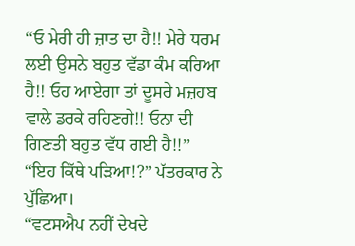“ਓ ਮੇਰੀ ਹੀ ਜ਼ਾਤ ਦਾ ਹੈ!! ਮੇਰੇ ਧਰਮ ਲਈ ਉਸਨੇ ਬਹੁਤ ਵੱਡਾ ਕੰਮ ਕਰਿਆ ਹੈ!! ਓਹ ਆਏਗਾ ਤਾਂ ਦੂਸਰੇ ਮਜ਼ਹਬ ਵਾਲੇ ਡਰਕੇ ਰਹਿਣਗੇ!! ਓਨਾ ਦੀ ਗਿਣਤੀ ਬਹੁਤ ਵੱਧ ਗਈ ਹੈ!!”
“ਇਹ ਕਿੱਥੇ ਪੜਿਆ!?” ਪੱਤਰਕਾਰ ਨੇ ਪੁੱਛਿਆ।
“ਵਟਸਐਪ ਨਹੀਂ ਦੇਖਦੇ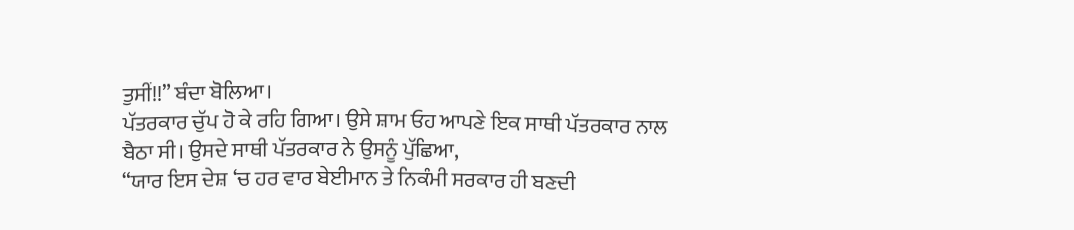ਤੁਸੀਂ!!” ਬੰਦਾ ਬੋਲਿਆ।
ਪੱਤਰਕਾਰ ਚੁੱਪ ਹੋ ਕੇ ਰਹਿ ਗਿਆ। ਉਸੇ ਸ਼ਾਮ ਓਹ ਆਪਣੇ ਇਕ ਸਾਥੀ ਪੱਤਰਕਾਰ ਨਾਲ ਬੈਠਾ ਸੀ। ਉਸਦੇ ਸਾਥੀ ਪੱਤਰਕਾਰ ਨੇ ਉਸਨੂੰ ਪੁੱਛਿਆ,
“ਯਾਰ ਇਸ ਦੇਸ਼ ‘ਚ ਹਰ ਵਾਰ ਬੇਈਮਾਨ ਤੇ ਨਿਕੰਮੀ ਸਰਕਾਰ ਹੀ ਬਣਦੀ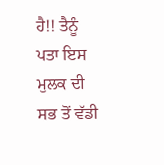ਹੈ!! ਤੈਨੂੰ ਪਤਾ ਇਸ ਮੁਲਕ ਦੀ ਸਭ ਤੋਂ ਵੱਡੀ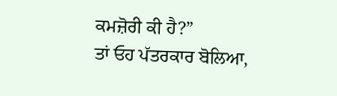ਕਮਜ਼ੋਰੀ ਕੀ ਹੈ?”
ਤਾਂ ਓਹ ਪੱਤਰਕਾਰ ਬੋਲਿਆ,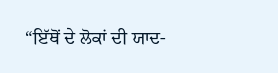“ਇੱਥੋਂ ਦੇ ਲੋਕਾਂ ਦੀ ਯਾਦ-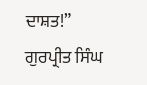ਦਾਸ਼ਤ!”
ਗੁਰਪ੍ਰੀਤ ਸਿੰਘ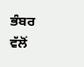ਭੰਬਰ ਵੱਲੋਂ